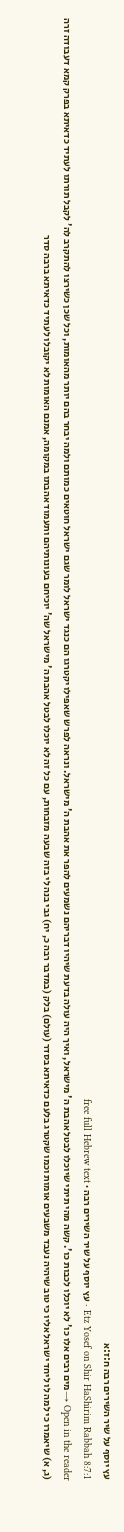עץ יוסף על שיר השירים רבה ח:ז:א
Etz Yosef on Shir HaShirim Rabbah 8:7:1 · עץ יוסף על שיר השירים רבה · free full Hebrew text
Open in the reader →מים רבים אלו כו' לא יוכלו לכבות כו'. קשה מהי תיתי שיוכלו לבטל אהבת ה' מישראל, ואיך היה עולה בדעת שיהיו דבריהם נשמעים להפר את אהבת ה' מישראל. ונראה לפרש שאפילו יקטרגו הם כנגד ישראל לומר שגם ישראל חוטאים כמותם ולמה יבחר בהם יותר מהאומות, וכל שכן כשירצו להתקרב לה' לקבל תורתו לעתיד כדאיתא בפרק קמא דעבודה זרה (ג, א) שיאמרו כי למה לו ליחד ישראל אליו כי טוב שיהיה נעבד משבעים אומות וכמו שקטרג בלעם כדאיתא בסדר (עולם) בלק (במדבר רבה כ, יח) גבי בנה לי בזה שבעה מזבחות, עם כל זה לא יוכלו לבטל אהבת ה' מישראל שה' יוכיחם בעונותיהם ותעמוד אהבתו במקומה, אמנם האומות לא יקובלו לעתיד כדאיתא ברבה סדר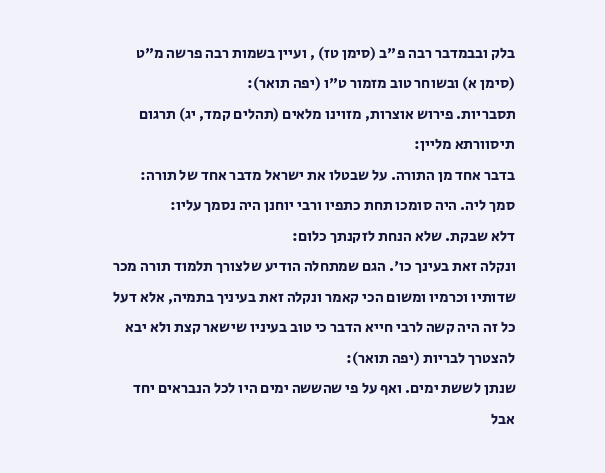בלק ובבמדבר רבה פ"ב (סימן טז) , ועיין בשמות רבה פרשה מ"ט (סימן א) ובשוחר טוב מזמור ט"ו (יפה תואר):
תסבריות. פירוש אוצרות, מזוינו מלאים (תהלים קמד, יג) תרגום תיסוורתא מליין:
בדבר אחד מן התורה. על שבטלו את ישראל מדבר אחד של תורה:
סמך ליה. היה סומכו תחת כתפיו ורבי יוחנן היה נסמך עליו:
דלא שבקת. שלא הנחת לזקנתך כלום:
ונקלה זאת בעינך כו'. הגם שמתחלה הודיע שלצורך תלמוד תורה מכר שדותיו וכרמיו ומשום הכי קאמר ונקלה זאת בעיניך בתמיה, אלא דעל כל זה היה קשה לרבי חייא הדבר כי טוב בעיניו שישאר קצת ולא יבא להצטרך לבריות (יפה תואר):
שנתן לששת ימים. ואף על פי שהששה ימים היו לכל הנבראים יחד אבל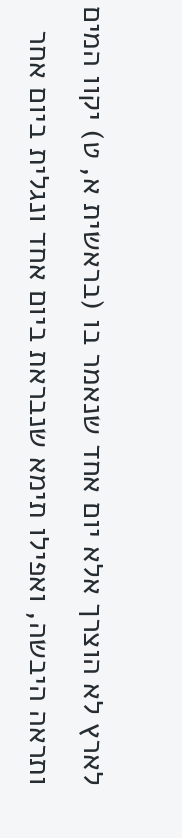לארץ לא הוצרך אלא יום אחד שנאמר בו (בראשית א, ט) יקוו המים ותראה היבשה, ואפילו תימא שנבראת ביום אחד ונגלית ביום אחר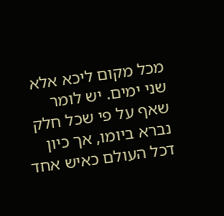מכל מקום ליכא אלא שני ימים. יש לומר שאף על פי שכל חלק נברא ביומו, אך כיון דכל העולם כאיש אחד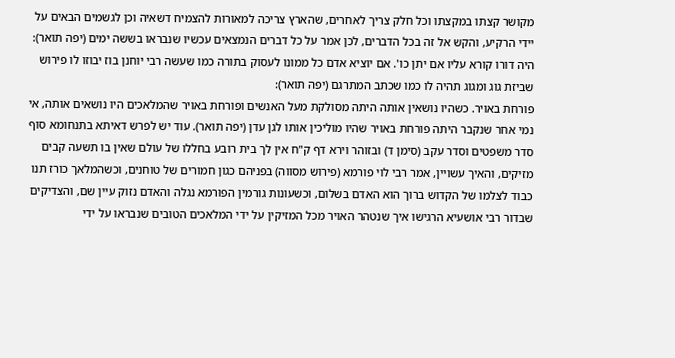מקושר קצתו במקצתו וכל חלק צריך לאחרים, שהארץ צריכה למאורות להצמיח דשאיה וכן לגשמים הבאים על יידי הרקיע, והקש אל זה בכל הדברים, לכן אמר על כל דברים הנמצאים עכשיו שנבראו בששה ימים (יפה תואר):
היה דורו קורא עליו אם יתן כו'. אם יוציא אדם כל ממונו לעסוק בתורה כמו שעשה רבי יוחנן בוז יבוזו לו פירוש שביזת גוג ומגוג תהיה לו כמו שכתב המתרגם (יפה תואר):
פורחת באויר. כשהיו נושאין אותה היתה מסולקת מעל האנשים ופורחת באויר שהמלאכים היו נושאים אותה, אי נמי אחר שנקבר היתה פורחת באויר שהיו מוליכין אותו לגן עדן (יפה תואר). עוד יש לפרש דאיתא בתנחומא סוף סדר משפטים וסדר עקב (סימן ד) ובזוהר וירא דף ק"ח אין לך בית רובע בחללו של עולם שאין בו תשעה קבים מזיקים, והאיך עשויין, אמר רבי לוי פורמא (פירוש מסווה) בפניהם כגון חמורים של טוחנים, וכשהמלאך כורז תנו כבוד לצלמו של הקדוש ברוך הוא האדם בשלום, וכשעונות גורמין הפורמא נגלה והאדם נזוק עיין שם, והצדיקים שבדור רבי אושעיא הרגישו איך שנטהר האויר מכל המזיקין על ידי המלאכים הטובים שנבראו על ידי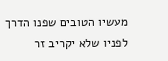מעשיו הטובים שפנו הדרך לפניו שלא יקריב זר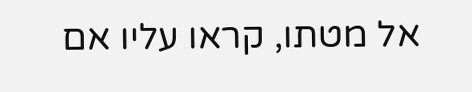אל מטתו, קראו עליו אם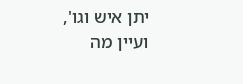יתן איש וגו', ועיין מה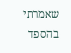שאמרתי בהספד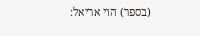(בספר) הוי אריאל: